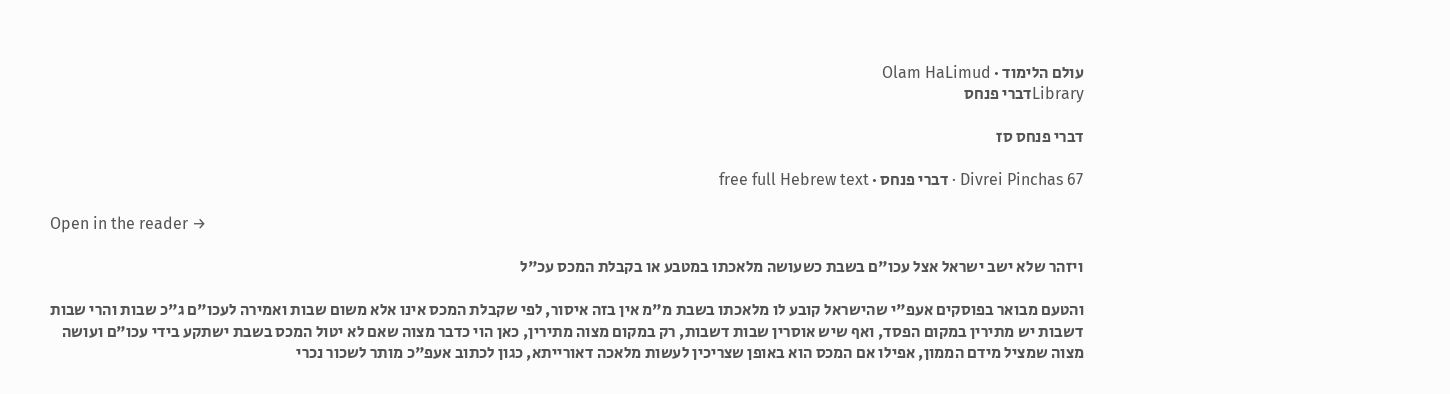עולם הלימוד · Olam HaLimud
Libraryדברי פנחס

דברי פנחס סז

Divrei Pinchas 67 · דברי פנחס · free full Hebrew text

Open in the reader →

ויזהר שלא ישב ישראל אצל עכו"ם בשבת כשעושה מלאכתו במטבע או בקבלת המכס עכ"ל

והטעם מבואר בפוסקים אעפ"י שהישראל קובע לו מלאכתו בשבת מ"מ אין בזה איסור, לפי שקבלת המכס אינו אלא משום שבות ואמירה לעכו"ם ג"כ שבות והרי שבות דשבות יש מתירין במקום הפסד, ואף שיש אוסרין שבות דשבות, רק במקום מצוה מתירין, כאן הוי כדבר מצוה שאם לא יטול המכס בשבת ישתקע בידי עכו"ם ועושה מצוה שמציל מידם הממון, אפילו אם המכס הוא באופן שצריכין לעשות מלאכה דאורייתא, כגון לכתוב אעפ"כ מותר לשכור נכרי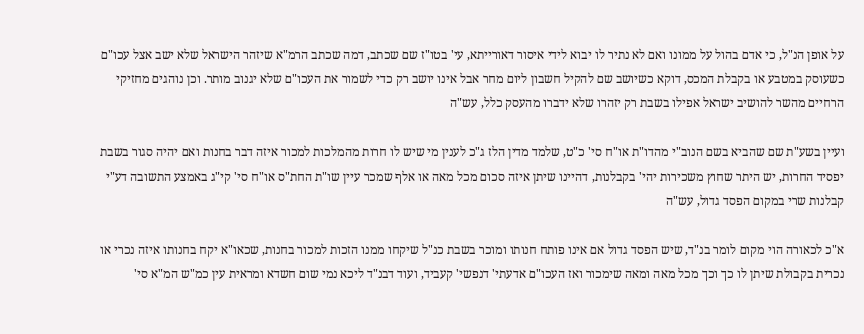על אופן הנ"ל, כי אדם בהול על ממונו ואם לא נתיר לו יבוא לידי איסור דאורייתא, עי' בטו"ז שם שכתב, דמה שכתב הרמ"א שיזהר הישראל שלא ישב אצל עכו"ם כשעוסק במטבע או בקבלת המכס, דוקא כשיושב שם להקיל חשבון ליום מחר אבל אינו יושב רק כדי לשמור את העכו"ם שלא יגנוב מותר. וכן נוהגים מחזיקי הרחיים מהשר להושיב ישראל אפילו בשבת רק יזהרו שלא ידברו מהעסק כלל, עש"ה

ועיין בשע"ת שם שהביא בשם הנוב"י מהדו"ת או"ח סי' כ"ט, שלמד מדין הלז ג"כ לענין מי שיש לו חרות מהמלכות למכור איזה דבר בחנות ואם יהיה סגור בשבת יפסיד החרות, יש היתר שחוץ משכירות יהי' בקבלנות, דהיינו שיתן איזה סכום מכל מאה או אלף שמכר עיין שו"ת החת"ס או"ח סי' קי"ג באמצע התשובה דע"י קבלנות שרי במקום הפסד גדול, עש"ה

א"כ לכאורה הוי מקום לומר בנ"ד, שיש הפסד גדול אם אינו פותח חנותו ומוכר בשבת כנ"ל שיקחו ממנו הזכות למכור בחנות, שכאו"א יקח בחנותו איזה נכרי או נכרית בקבולת שיתן לו כך וכך מכל מאה ומאה שימכור ואז העכו"ם אדעתי' דנפשי' קעביד, ועוד דבנ"ד ליכא נמי שום חשדא ומראית עין כמ"ש המ"א סי'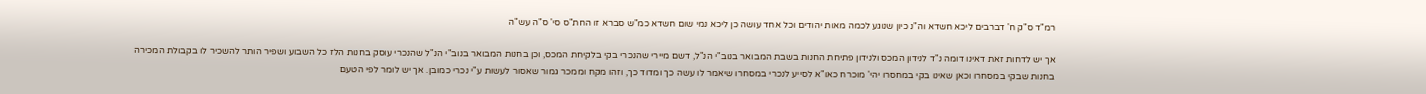רמ"ד ס"ק ח' דברבים ליכא חשדא וה"נ כיון שנוגע לכמה מאות יהודים וכל אחד עושה כן ליכא נמי שום חשדא כמ"ש סברא זו החת"ס סי' ס"ה עש"ה

אך יש לדחות זאת דאינו דומה נ"ד לנידון המכס ולנידון פתיחת החנות בשבת המבואר בנוב"י הנ"ל, דשם מיירי שהנכרי בקי בלקיחת המכס, וכן בחנות המבואר בנוב"י הנ"ל שהנכרי עוסק בחנות הלז כל השבוע ושפיר הותר להשכיר לו בקבולת המכירה בחנות שבקי במסחרו וכאן שאינו בקי במחסרו יהי' מוכרח כאו"א לסייע לנכרי במסחרו שיאמר לו עשה כך ומדוד כך, וזהו מקח וממכר גמור שאסור לעשות ע"י נכרי כמובן. אך יש לומר לפי הטעם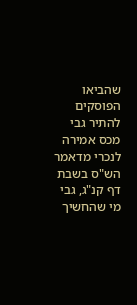שהביאו הפוסקים להתיר גבי מכס אמירה לנכרי מדאמר הש"ס בשבת דף קנ"ג, גבי מי שהחשיך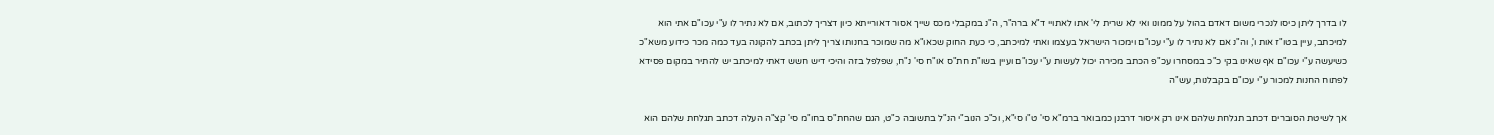לו בדרך ליתן כיסו לנכרי משום דאדם בהול על ממונו ואי לא שרית לי' אתו לאתויי ד"א ברה"ר, ה"נ במקבלי מכס שייך אסור דאורייתא כיון דצריך לכתוב, אם לא נתיר לו ע"י עכו"ם אתי הוא למיכתב, עיין בטו"ז אות ו', וה"נ אם לא נתיר לו ע"י עכו"ם וימכור הישראל בעצמו ואתי למיכתב, כי כעת החוק שכאו"א מה שמוכר בחנותו צריך ליתן בכתב להקונה בעד כמה מכר כידוע משא"כ כשיעשה ע"י עכו"ם אף שאינו בקי כ"כ במסחרו עכ"פ הכתב מכירה יכול לעשות ע"י עכו"ם ועיין בשו"ת חת"ס או"ח סי' נ"ח, שפלפל בזה והיכי דיש חשש דאתי למיכתב יש להתיר במקום פסידא לפתוח החנות למכור ע"י עכו"ם בקבלנות, עש"ה

אך לשיטת הסוברים דכתב תגלחת שלהם אינו רק איסור דרבנן כמבואר ברמ"א סי' ט"ו סי"א, וכ"כ הנוב"י הנ"ל בתשובה כ"ט, הגם שהחת"ס בחו"מ סי' קצ"ה העלה דכתב תגלחת שלהם הוא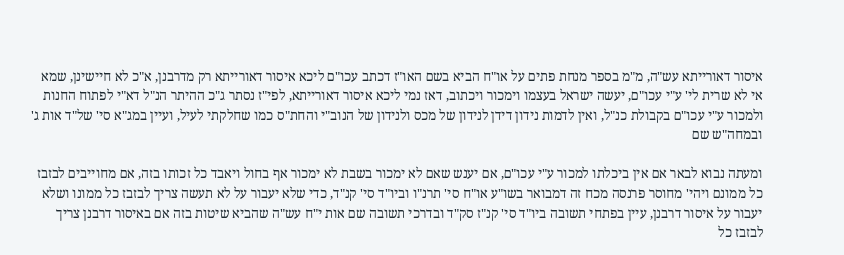איסור דאורייתא עש"ה, מ"מ בספר מנחת פתים על או"ח הביא בשם האו"ז דכתב עכו"ם ליכא איסור דאורייתא רק מדרבנן, א"כ לא חיישינן, שמא אי לא שרית לי' ע"י עכו"ם, יעשה ישראל בעצמו וימכור ויכתוב, דאז נמי ליכא איסור דאורייתא, לפי"ז נסתר ג"כ ההיתר הנ"ל דא"י לפתוח החנות ולמכור ע"י עכו"ם בקבולת כנ"ל, ואין לדמות נידון דידן לנידון של מכס ולנידון של הנוב"י והחת"ס כמו שחלקתי לעיל, ועיין במג"א סי' של"ד אות ג' ובמחה"ש שם

ומעתה נבוא לבאר אם אין ביכלתו למכור ע"י עכו"ם, אם יענש שאם לא ימכור בשבת לא ימכור אף בחול ויאבד כל זכותו בזה, אם מחוייבים לבזבז כל ממונם ויהי' מחוסר פרנסה מכח זה דמבואר בשו"ע או"ח סי' תרנ"ו וביו"ד סי' קנ"ד, כדי שלא יעבור על לא תעשה צריך לבזבז כל ממונו ושלא יעבור על איסור דרבנן, עיין בפתחי תשובה ביו"ד סי' קנ"ז סק"ד ובדרכי תשובה שם אות י"ח עש"ה שהביא שיטות בזה אם באיסור דרבנן צריך לבזבז כל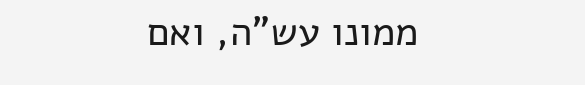ממונו עש"ה, ואם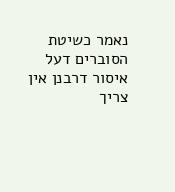נאמר כשיטת הסוברים דעל איסור דרבנן אין צריך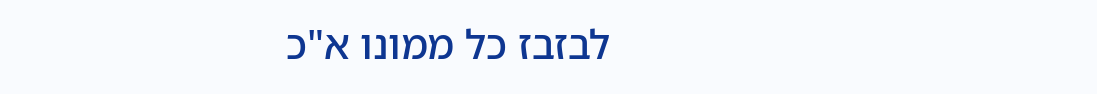לבזבז כל ממונו א"כ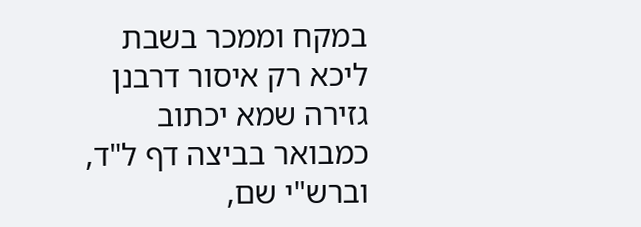במקח וממכר בשבת ליכא רק איסור דרבנן גזירה שמא יכתוב כמבואר בביצה דף ל"ד, וברש"י שם,